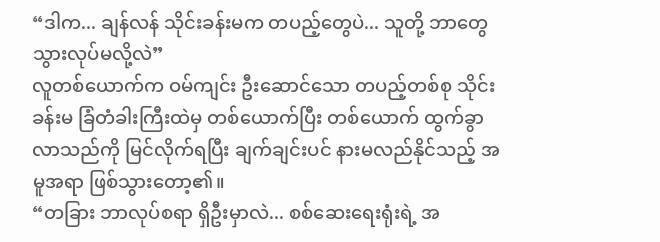“ဒါက... ချန်လန် သိုင်းခန်းမက တပည့်တွေပဲ... သူတို့ ဘာတွေ သွားလုပ်မလို့လဲ”
လူတစ်ယောက်က ဝမ်ကျင်း ဦးဆောင်သော တပည့်တစ်စု သိုင်းခန်းမ ခြံတံခါးကြီးထဲမှ တစ်ယောက်ပြီး တစ်ယောက် ထွက်ခွာလာသည်ကို မြင်လိုက်ရပြီး ချက်ချင်းပင် နားမလည်နိုင်သည့် အမူအရာ ဖြစ်သွားတော့၏။
“တခြား ဘာလုပ်စရာ ရှိဦးမှာလဲ... စစ်ဆေးရေးရုံးရဲ့ အ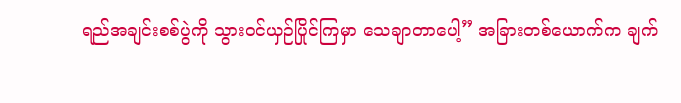ရည်အချင်းစစ်ပွဲကို သွားဝင်ယှဉ်ပြိုင်ကြမှာ သေချာတာပေါ့” အခြားတစ်ယောက်က ချက်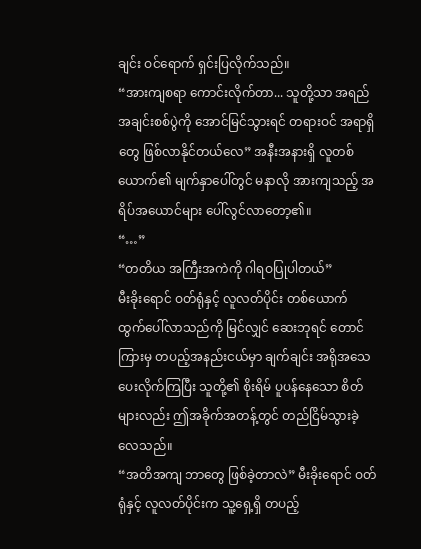ချင်း ဝင်ရောက် ရှင်းပြလိုက်သည်။
“အားကျစရာ ကောင်းလိုက်တာ... သူတို့သာ အရည်အချင်းစစ်ပွဲကို အောင်မြင်သွားရင် တရားဝင် အရာရှိတွေ ဖြစ်လာနိုင်တယ်လေ” အနီးအနားရှိ လူတစ်ယောက်၏ မျက်နှာပေါ်တွင် မနာလို အားကျသည့် အရိပ်အယောင်များ ပေါ်လွင်လာတော့၏။
“…”
“တတိယ အကြီးအကဲကို ဂါရဝပြုပါတယ်”
မီးခိုးရောင် ဝတ်ရုံနှင့် လူလတ်ပိုင်း တစ်ယောက် ထွက်ပေါ်လာသည်ကို မြင်လျှင် ဆေးဘုရင် တောင်ကြားမှ တပည့်အနည်းငယ်မှာ ချက်ချင်း အရိုအသေ ပေးလိုက်ကြပြီး သူတို့၏ စိုးရိမ် ပူပန်နေသော စိတ်များလည်း ဤအခိုက်အတန့်တွင် တည်ငြိမ်သွားခဲ့လေသည်။
“အတိအကျ ဘာတွေ ဖြစ်ခဲ့တာလဲ” မီးခိုးရောင် ဝတ်ရုံနှင့် လူလတ်ပိုင်းက သူ့ရှေ့ရှိ တပည့်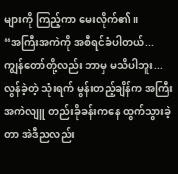များကို ကြည့်ကာ မေးလိုက်၏။
“အကြီးအကဲကို အစီရင်ခံပါတယ်... ကျွန်တော်တို့လည်း ဘာမှ မသိပါဘူး... လွန်ခဲ့တဲ့ သုံးရက် မွန်းတည့်ချိန်က အကြီးအကဲလျူ တည်းခိုခန်းကနေ ထွက်သွားခဲ့တာ အဲဒီညလည်း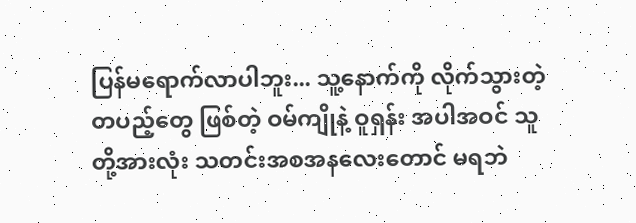ပြန်မရောက်လာပါဘူး... သူ့နောက်ကို လိုက်သွားတဲ့ တပည့်တွေ ဖြစ်တဲ့ ဝမ်ကျိုနဲ့ ဝူရှန်း အပါအဝင် သူတို့အားလုံး သတင်းအစအနလေးတောင် မရဘဲ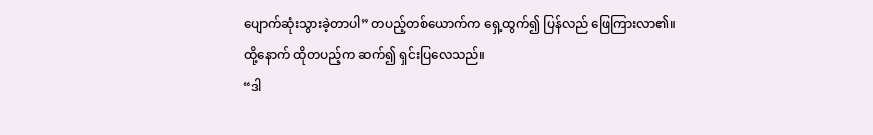ပျောက်ဆုံးသွားခဲ့တာပါ” တပည့်တစ်ယောက်က ရှေ့ထွက်၍ ပြန်လည် ဖြေကြားလာ၏။
ထို့နောက် ထိုတပည့်က ဆက်၍ ရှင်းပြလေသည်။
“ဒါ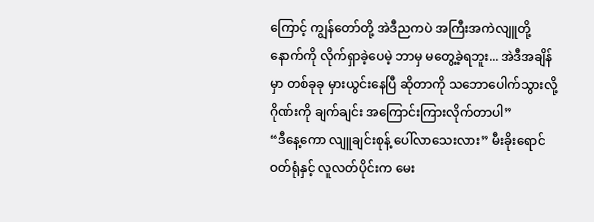ကြောင့် ကျွန်တော်တို့ အဲဒီညကပဲ အကြီးအကဲလျူတို့ နောက်ကို လိုက်ရှာခဲ့ပေမဲ့ ဘာမှ မတွေ့ခဲ့ရဘူး... အဲဒီအချိန်မှာ တစ်ခုခု မှားယွင်းနေပြီ ဆိုတာကို သဘောပေါက်သွားလို့ ဂိုဏ်းကို ချက်ချင်း အကြောင်းကြားလိုက်တာပါ”
“ဒီနေ့ကော လျူချင်းစုန့် ပေါ်လာသေးလား” မီးခိုးရောင် ဝတ်ရုံနှင့် လူလတ်ပိုင်းက မေး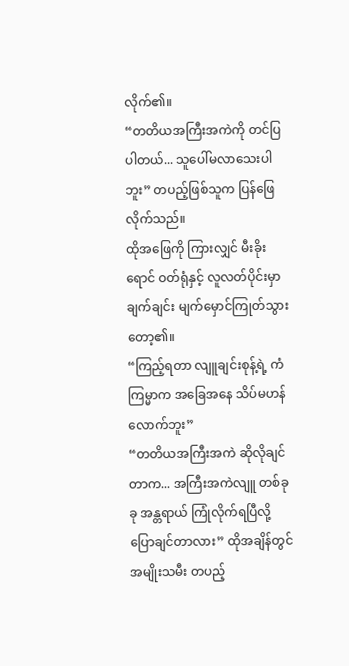လိုက်၏။
“တတိယအကြီးအကဲကို တင်ပြပါတယ်... သူပေါ်မလာသေးပါဘူး” တပည့်ဖြစ်သူက ပြန်ဖြေလိုက်သည်။
ထိုအဖြေကို ကြားလျှင် မီးခိုးရောင် ဝတ်ရုံနှင့် လူလတ်ပိုင်းမှာ ချက်ချင်း မျက်မှောင်ကြုတ်သွားတော့၏။
“ကြည့်ရတာ လျူချင်းစုန့်ရဲ့ ကံကြမ္မာက အခြေအနေ သိပ်မဟန်လောက်ဘူး”
“တတိယအကြီးအကဲ ဆိုလိုချင်တာက... အကြီးအကဲလျူ တစ်ခုခု အန္တရာယ် ကြုံလိုက်ရပြီလို့ ပြောချင်တာလား” ထိုအချိန်တွင် အမျိုးသမီး တပည့်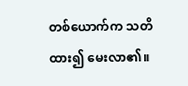တစ်ယောက်က သတိထား၍ မေးလာ၏။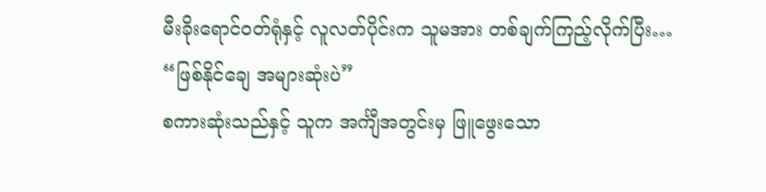မီးခိုးရောင်ဝတ်ရုံနှင့် လူလတ်ပိုင်းက သူမအား တစ်ချက်ကြည့်လိုက်ပြီး…
“ဖြစ်နိုင်ချေ အများဆုံးပဲ”
စကားဆုံးသည်နှင့် သူက အင်္ကျီအတွင်းမှ ဖြူဖွေးသော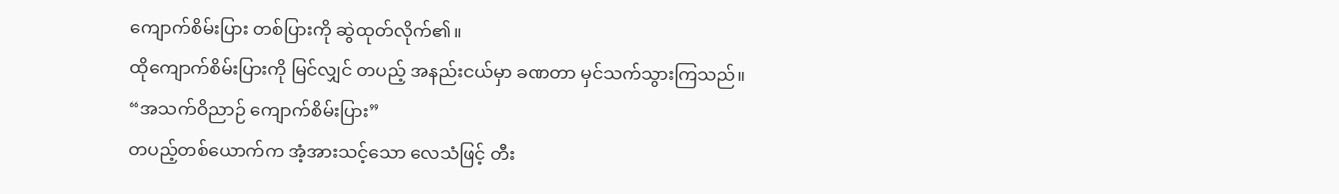ကျောက်စိမ်းပြား တစ်ပြားကို ဆွဲထုတ်လိုက်၏။
ထိုကျောက်စိမ်းပြားကို မြင်လျှင် တပည့် အနည်းငယ်မှာ ခဏတာ မှင်သက်သွားကြသည်။
“အသက်ဝိညာဉ် ကျောက်စိမ်းပြား”
တပည့်တစ်ယောက်က အံ့အားသင့်သော လေသံဖြင့် တီး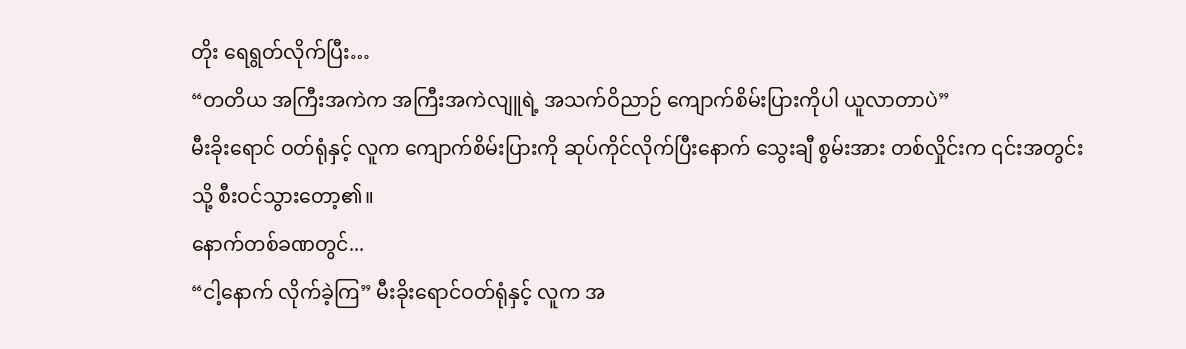တိုး ရေရွတ်လိုက်ပြီး…
“တတိယ အကြီးအကဲက အကြီးအကဲလျူရဲ့ အသက်ဝိညာဉ် ကျောက်စိမ်းပြားကိုပါ ယူလာတာပဲ”
မီးခိုးရောင် ဝတ်ရုံနှင့် လူက ကျောက်စိမ်းပြားကို ဆုပ်ကိုင်လိုက်ပြီးနောက် သွေးချီ စွမ်းအား တစ်လှိုင်းက ၎င်းအတွင်းသို့ စီးဝင်သွားတော့၏။
နောက်တစ်ခဏတွင်...
“ငါ့နောက် လိုက်ခဲ့ကြ” မီးခိုးရောင်ဝတ်ရုံနှင့် လူက အ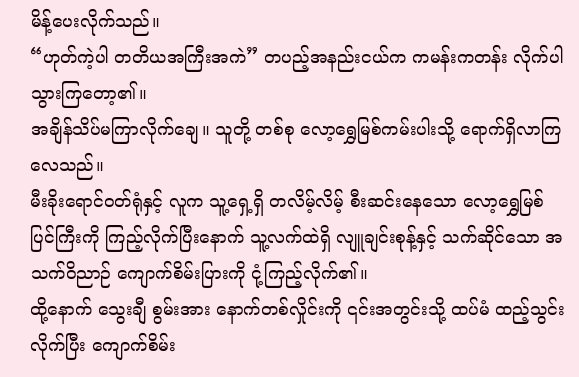မိန့်ပေးလိုက်သည်။
“ဟုတ်ကဲ့ပါ တတိယအကြီးအကဲ” တပည့်အနည်းငယ်က ကမန်းကတန်း လိုက်ပါသွားကြတော့၏။
အချိန်သိပ်မကြာလိုက်ချေ။ သူတို့ တစ်စု လော့ရွှေမြစ်ကမ်းပါးသို့ ရောက်ရှိလာကြလေသည်။
မီးခိုးရောင်ဝတ်ရုံနှင့် လူက သူ့ရှေ့ရှိ တလိမ့်လိမ့် စီးဆင်းနေသော လော့ရွှေမြစ်ပြင်ကြီးကို ကြည့်လိုက်ပြီးနောက် သူ့လက်ထဲရှိ လျူချင်းစုန့်နှင့် သက်ဆိုင်သော အသက်ဝိညာဉ် ကျောက်စိမ်းပြားကို ငုံ့ကြည့်လိုက်၏။
ထို့နောက် သွေးချီ စွမ်းအား နောက်တစ်လှိုင်းကို ၎င်းအတွင်းသို့ ထပ်မံ ထည့်သွင်းလိုက်ပြီး ကျောက်စိမ်း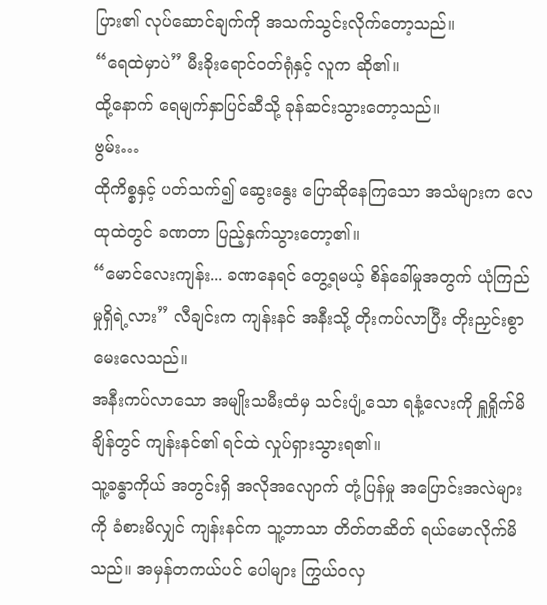ပြား၏ လုပ်ဆောင်ချက်ကို အသက်သွင်းလိုက်တော့သည်။
“ရေထဲမှာပဲ” မီးခိုးရောင်ဝတ်ရုံနှင့် လူက ဆို၏။
ထို့နောက် ရေမျက်နှာပြင်ဆီသို့ ခုန်ဆင်းသွားတော့သည်။
ဗွမ်း…
ထိုကိစ္စနှင့် ပတ်သက်၍ ဆွေးနွေး ပြောဆိုနေကြသော အသံများက လေထုထဲတွင် ခဏတာ ပြည့်နှက်သွားတော့၏။
“မောင်လေးကျန်း... ခဏနေရင် တွေ့ရမယ့် စိန်ခေါ်မှုအတွက် ယုံကြည်မှုရှိရဲ့လား” လီချင်းက ကျန်းနင် အနီးသို့ တိုးကပ်လာပြီး တိုးညှင်းစွာ မေးလေသည်။
အနီးကပ်လာသော အမျိုးသမီးထံမှ သင်းပျံ့သော ရနံ့လေးကို ရှူရှိုက်မိချိန်တွင် ကျန်းနင်၏ ရင်ထဲ လှုပ်ရှားသွားရ၏။
သူ့ခန္ဓာကိုယ် အတွင်းရှိ အလိုအလျောက် တုံ့ပြန်မှု အပြောင်းအလဲများကို ခံစားမိလျှင် ကျန်းနင်က သူ့ဘာသာ တိတ်တဆိတ် ရယ်မောလိုက်မိသည်။ အမှန်တကယ်ပင် ပေါများ ကြွယ်ဝလှ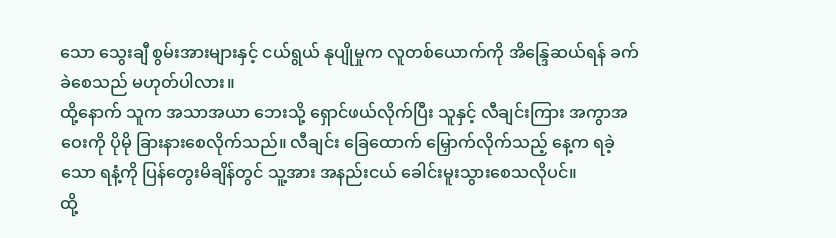သော သွေးချီ စွမ်းအားများနှင့် ငယ်ရွယ် နုပျိုမှုက လူတစ်ယောက်ကို အိန္ဒြေဆယ်ရန် ခက်ခဲစေသည် မဟုတ်ပါလား။
ထို့နောက် သူက အသာအယာ ဘေးသို့ ရှောင်ဖယ်လိုက်ပြီး သူနှင့် လီချင်းကြား အကွာအဝေးကို ပိုမို ခြားနားစေလိုက်သည်။ လီချင်း ခြေထောက် မြှောက်လိုက်သည့် နေ့က ရခဲ့သော ရနံ့ကို ပြန်တွေးမိချိန်တွင် သူ့အား အနည်းငယ် ခေါင်းမူးသွားစေသလိုပင်။
ထို့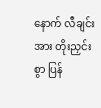နောက် လီချင်းအား တိုးညှင်းစွာ ပြန်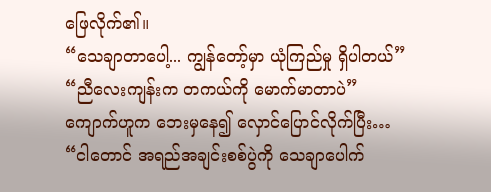ဖြေလိုက်၏။
“သေချာတာပေါ့... ကျွန်တော့်မှာ ယုံကြည်မှု ရှိပါတယ်”
“ညီလေးကျန်းက တကယ်ကို မောက်မာတာပဲ”
ကျောက်ဟူက ဘေးမှနေ၍ လှောင်ပြောင်လိုက်ပြီး…
“ငါတောင် အရည်အချင်းစစ်ပွဲကို သေချာပေါက်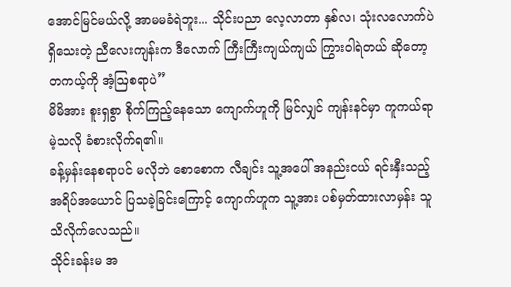အောင်မြင်မယ်လို့ အာမမခံရဲဘူး... သိုင်းပညာ လေ့လာတာ နှစ်လ၊ သုံးလလောက်ပဲ ရှိသေးတဲ့ ညီလေးကျန်းက ဒီလောက် ကြီးကြီးကျယ်ကျယ် ကြွားဝါရဲတယ် ဆိုတော့ တကယ့်ကို အံ့ဩစရာပဲ”
မိမိအား စူးရှစွာ စိုက်ကြည့်နေသော ကျောက်ဟူကို မြင်လျှင် ကျန်းနင်မှာ ကူကယ်ရာမဲ့သလို ခံစားလိုက်ရ၏။
ခန့်မှန်းနေစရာပင် မလိုဘဲ စောစောက လီချင်း သူ့အပေါ် အနည်းငယ် ရင်းနှီးသည့် အရိပ်အယောင် ပြသခဲ့ခြင်းကြောင့် ကျောက်ဟူက သူ့အား ပစ်မှတ်ထားလာမှန်း သူ သိလိုက်လေသည်။
သိုင်းခန်းမ အ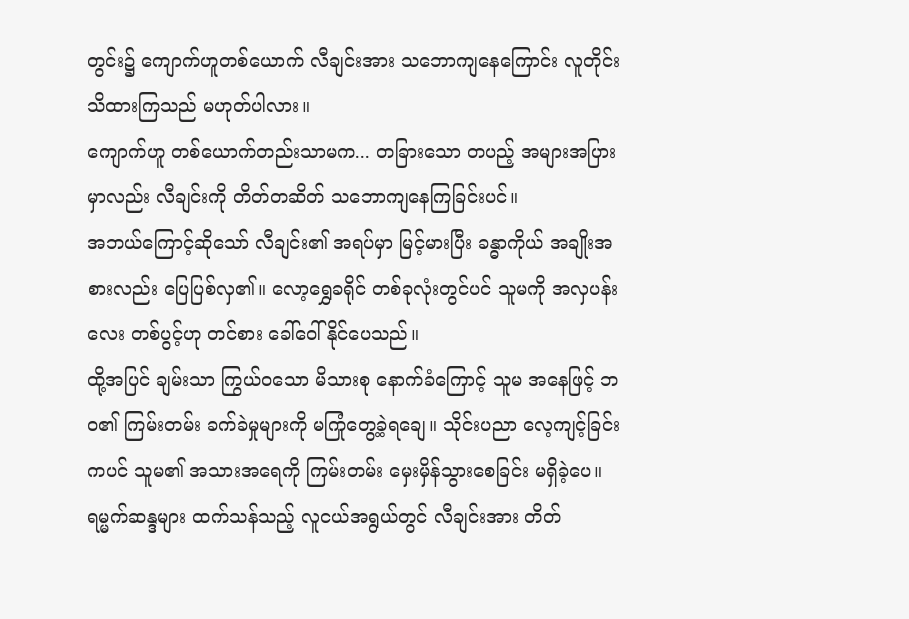တွင်း၌ ကျောက်ဟူတစ်ယောက် လီချင်းအား သဘောကျနေကြောင်း လူတိုင်း သိထားကြသည် မဟုတ်ပါလား။
ကျောက်ဟူ တစ်ယောက်တည်းသာမက... တခြားသော တပည့် အများအပြားမှာလည်း လီချင်းကို တိတ်တဆိတ် သဘောကျနေကြခြင်းပင်။
အဘယ်ကြောင့်ဆိုသော် လီချင်း၏ အရပ်မှာ မြင့်မားပြီး ခန္ဓာကိုယ် အချိုးအစားလည်း ပြေပြစ်လှ၏။ လော့ရွှေခရိုင် တစ်ခုလုံးတွင်ပင် သူမကို အလှပန်းလေး တစ်ပွင့်ဟု တင်စား ခေါ်ဝေါ်နိုင်ပေသည်။
ထို့အပြင် ချမ်းသာ ကြွယ်ဝသော မိသားစု နောက်ခံကြောင့် သူမ အနေဖြင့် ဘဝ၏ ကြမ်းတမ်း ခက်ခဲမှုများကို မကြုံတွေ့ခဲ့ရချေ။ သိုင်းပညာ လေ့ကျင့်ခြင်းကပင် သူမ၏ အသားအရေကို ကြမ်းတမ်း မှေးမှိန်သွားစေခြင်း မရှိခဲ့ပေ။
ရမ္မက်ဆန္ဒများ ထက်သန်သည့် လူငယ်အရွယ်တွင် လီချင်းအား တိတ်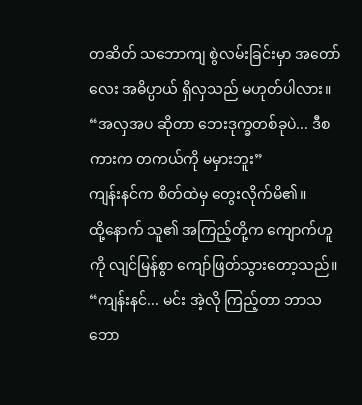တဆိတ် သဘောကျ စွဲလမ်းခြင်းမှာ အတော်လေး အဓိပ္ပာယ် ရှိလှသည် မဟုတ်ပါလား။
“အလှအပ ဆိုတာ ဘေးဒုက္ခတစ်ခုပဲ... ဒီစကားက တကယ်ကို မမှားဘူး”
ကျန်းနင်က စိတ်ထဲမှ တွေးလိုက်မိ၏။
ထို့နောက် သူ၏ အကြည့်တို့က ကျောက်ဟူကို လျင်မြန်စွာ ကျော်ဖြတ်သွားတော့သည်။
“ကျန်းနင်... မင်း အဲ့လို ကြည့်တာ ဘာသဘော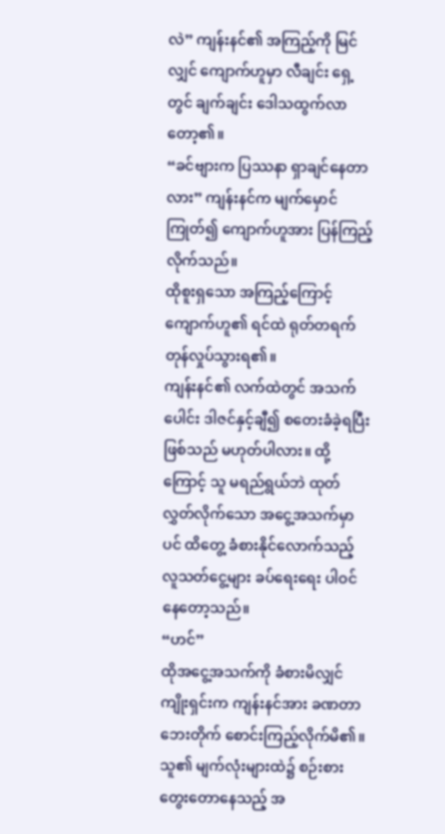လဲ” ကျန်းနင်၏ အကြည့်ကို မြင်လျှင် ကျောက်ဟူမှာ လီချင်း ရှေ့တွင် ချက်ချင်း ဒေါသထွက်လာတော့၏။
“ခင်ဗျားက ပြဿနာ ရှာချင်နေတာလား” ကျန်းနင်က မျက်မှောင်ကြုတ်၍ ကျောက်ဟူအား ပြန်ကြည့်လိုက်သည်။
ထိုစူးရှသော အကြည့်ကြောင့် ကျောက်ဟူ၏ ရင်ထဲ ရုတ်တရက် တုန်လှုပ်သွားရ၏။
ကျန်းနင်၏ လက်ထဲတွင် အသက်ပေါင်း ဒါဇင်နှင့်ချီ၍ စတေးခံခဲ့ရပြီး ဖြစ်သည် မဟုတ်ပါလား။ ထို့ကြောင့် သူ မရည်ရွယ်ဘဲ ထုတ်လွှတ်လိုက်သော အငွေ့အသက်မှာပင် ထိတွေ့ ခံစားနိုင်လောက်သည့် လူသတ်ငွေ့များ ခပ်ရေးရေး ပါဝင်နေတော့သည်။
“ဟင်”
ထိုအငွေ့အသက်ကို ခံစားမိလျှင် ကျိုးရှင်းက ကျန်းနင်အား ခဏတာ ဘေးတိုက် စောင်းကြည့်လိုက်မိ၏။
သူ၏ မျက်လုံးများထဲ၌ စဉ်းစားတွေးတောနေသည့် အ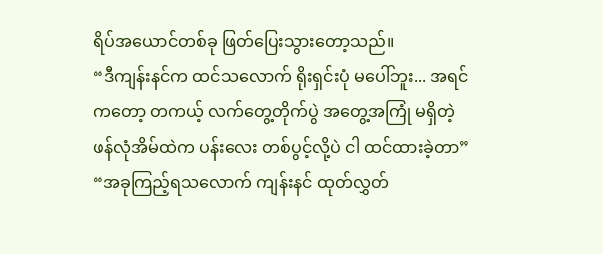ရိပ်အယောင်တစ်ခု ဖြတ်ပြေးသွားတော့သည်။
“ဒီကျန်းနင်က ထင်သလောက် ရိုးရှင်းပုံ မပေါ်ဘူး... အရင်ကတော့ တကယ့် လက်တွေ့တိုက်ပွဲ အတွေ့အကြုံ မရှိတဲ့ ဖန်လုံအိမ်ထဲက ပန်းလေး တစ်ပွင့်လို့ပဲ ငါ ထင်ထားခဲ့တာ”
“အခုကြည့်ရသလောက် ကျန်းနင် ထုတ်လွှတ်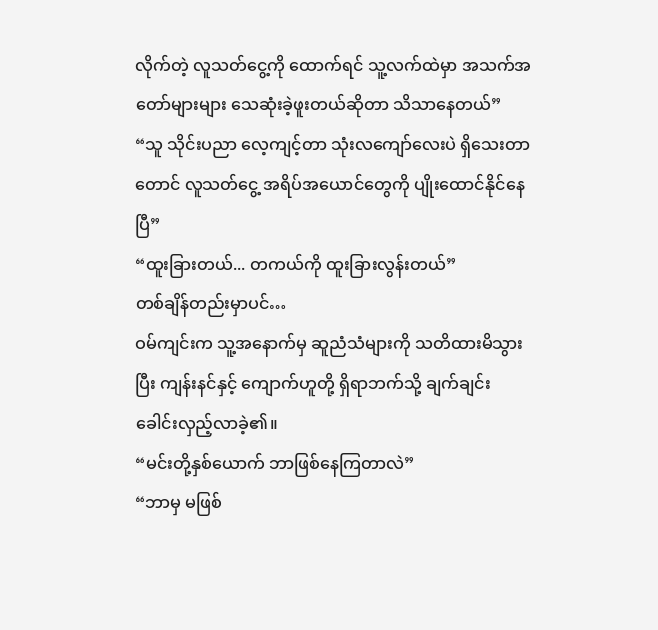လိုက်တဲ့ လူသတ်ငွေ့ကို ထောက်ရင် သူ့လက်ထဲမှာ အသက်အတော်များများ သေဆုံးခဲ့ဖူးတယ်ဆိုတာ သိသာနေတယ်”
“သူ သိုင်းပညာ လေ့ကျင့်တာ သုံးလကျော်လေးပဲ ရှိသေးတာတောင် လူသတ်ငွေ့ အရိပ်အယောင်တွေကို ပျိုးထောင်နိုင်နေပြီ”
“ထူးခြားတယ်... တကယ်ကို ထူးခြားလွန်းတယ်”
တစ်ချိန်တည်းမှာပင်…
ဝမ်ကျင်းက သူ့အနောက်မှ ဆူညံသံများကို သတိထားမိသွားပြီး ကျန်းနင်နှင့် ကျောက်ဟူတို့ ရှိရာဘက်သို့ ချက်ချင်း ခေါင်းလှည့်လာခဲ့၏။
“မင်းတို့နှစ်ယောက် ဘာဖြစ်နေကြတာလဲ”
“ဘာမှ မဖြစ်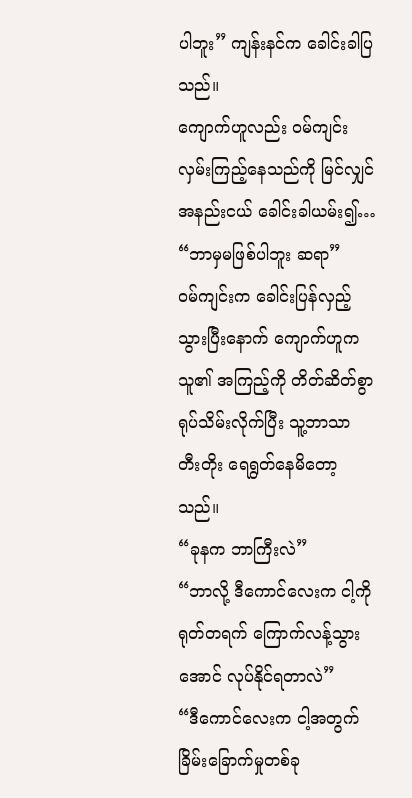ပါဘူး” ကျန်းနင်က ခေါင်းခါပြသည်။
ကျောက်ဟူလည်း ဝမ်ကျင်း လှမ်းကြည့်နေသည်ကို မြင်လျှင် အနည်းငယ် ခေါင်းခါယမ်း၍…
“ဘာမှမဖြစ်ပါဘူး ဆရာ”
ဝမ်ကျင်းက ခေါင်းပြန်လှည့်သွားပြီးနောက် ကျောက်ဟူက သူ၏ အကြည့်ကို တိတ်ဆိတ်စွာ ရုပ်သိမ်းလိုက်ပြီး သူ့ဘာသာ တီးတိုး ရေရွတ်နေမိတော့သည်။
“ခုနက ဘာကြီးလဲ”
“ဘာလို့ ဒီကောင်လေးက ငါ့ကို ရုတ်တရက် ကြောက်လန့်သွားအောင် လုပ်နိုင်ရတာလဲ”
“ဒီကောင်လေးက ငါ့အတွက် ခြိမ်းခြောက်မှုတစ်ခု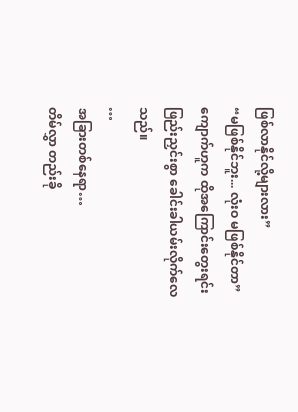ဖြစ်လာနိုင်လို့များလား”
“မဖြစ်နိုင်ဘူး... လုံးဝ မဖြစ်နိုင်တာ”
ကျောက်ဟူက ထိုအကြောင်းတွေးရင်း ဖြည်းညှင်းစွာ ခေါင်းခါယမ်းလိုက်လေသည်။
…
အခြားတစ်နေရာ…
တိမ်လွှာ တည်းခို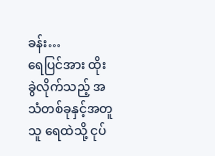ခန်း…
ရေပြင်အား ထိုးခွဲလိုက်သည့် အသံတစ်ခုနှင့်အတူ သူ ရေထဲသို့ ငုပ်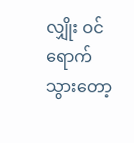လျှိုး ဝင်ရောက်သွားတော့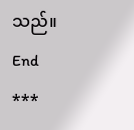သည်။
End
***